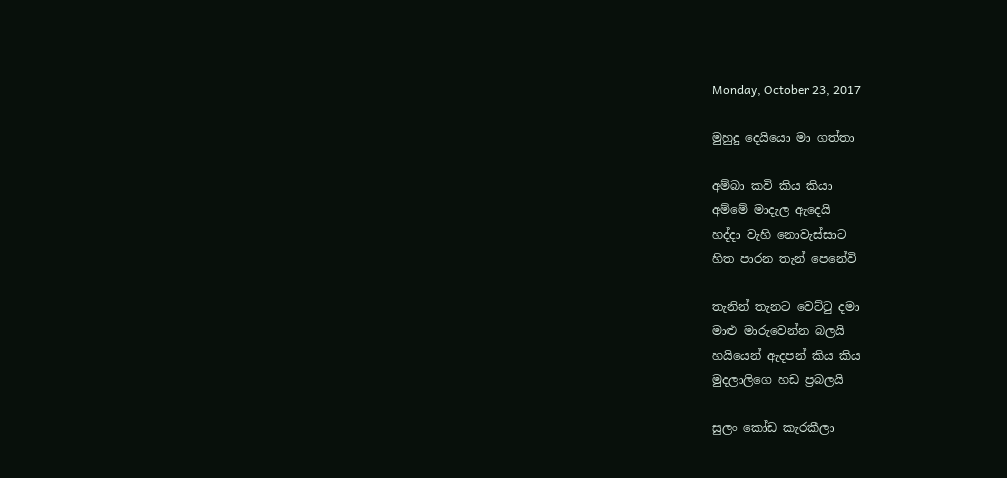Monday, October 23, 2017

මුහුදු දෙයියො මා ගත්තා

අම්බා කවි කිය කියා
අම්මේ මාදැල ඇදෙයි
හද්දා වැහි නොවැස්සාට
හිත පාරන තැන් පෙනේවි

තැනින් තැනට වෙට්ටු දමා
මාළු මාරුවෙන්න බලයි
හයියෙන් ඇදපන් කිය කිය
මුදලාලිගෙ හඩ ප්‍රබලයි

සුලං කෝඩ කැරකීලා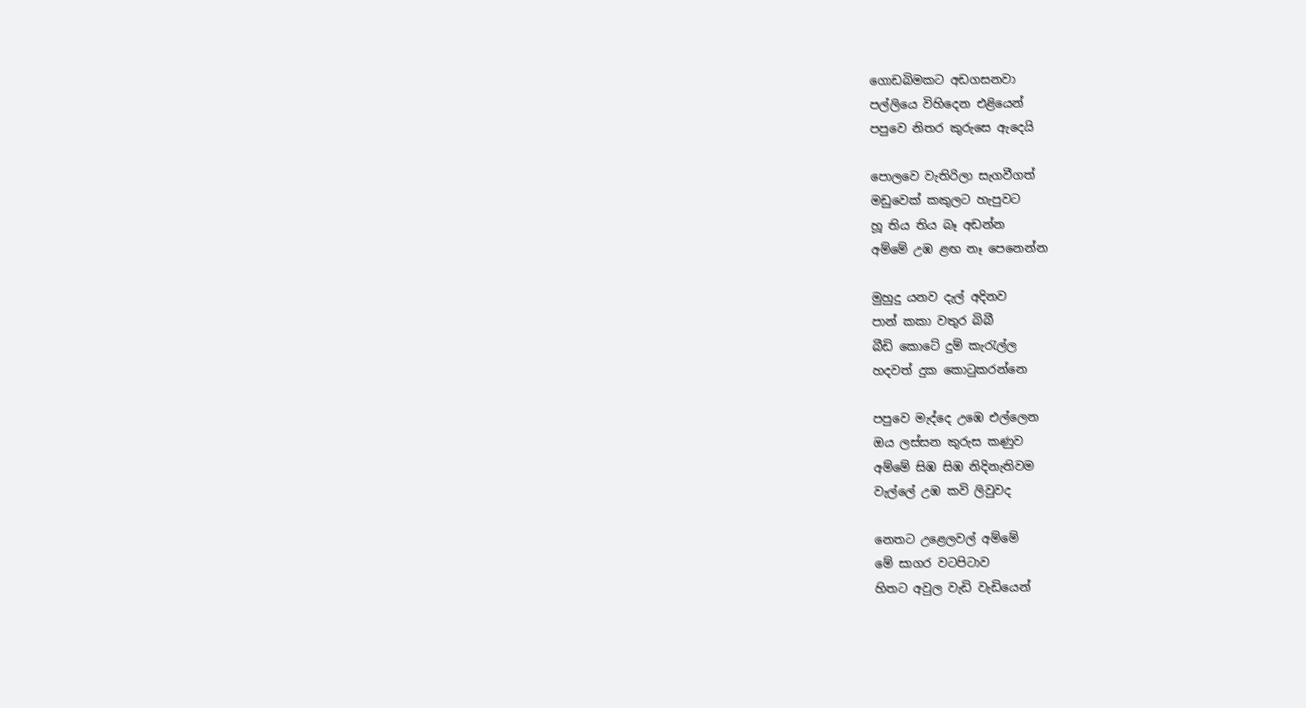ගොඩබිමකට අඩගසනවා
පල්ලියෙ විහිදෙන එළියෙන්
පපුවෙ නිතර කුරුසෙ ඇදෙයි

පොලවෙ වැතිරිලා සැගවීගත්
මඩුවෙක් කකුලට හැපුවට
හූ තිය තිය බෑ අඩන්න
අම්මේ උඹ ළඟ නෑ පෙනෙන්න

මුහුදු යනව‍ දැල් අදිනව
පාන් කකා වතුර බිබී
බීඩි කොටේ දුම් කැරැල්ල
හදවත් දුක කොටුකරන්නෙ

පපුවෙ මැද්දෙ උඹෙ එල්ලෙන
ඔය ලස්සන කුරුස කණුව
අම්මේ සිඹ සිඹ නිදිනැතිවම
වැල්ලේ උඹ කවි ලිවුවද

නෙතට උළෙලවල් අම්මේ
මේ සාගර වටපිටාව
හිතට අවුල වැඩි වැඩියෙන්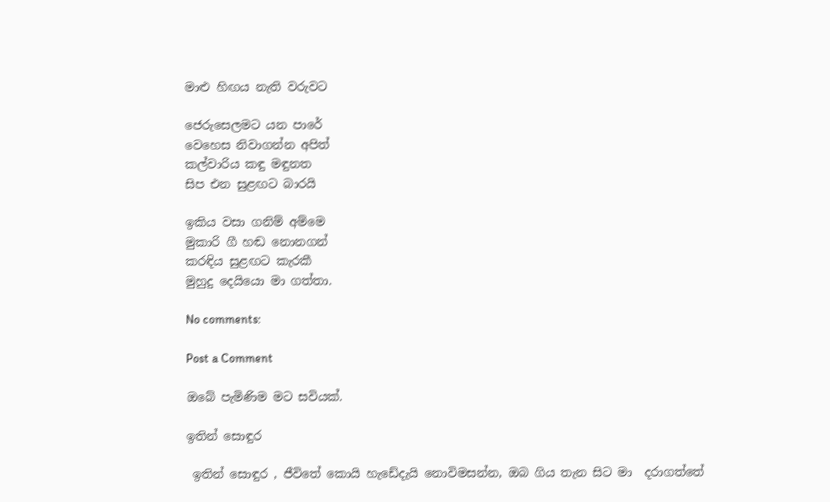මාළු හිඟය නැති වරුවට

ජෙරුසෙලමට යන පාරේ
වෙහෙස නිවාගන්න අපිත්
කල්වාරිය කඳු මඳුනත
සිප එන සුළඟට බාරයි

ඉකිය වසා ගනිම් අම්මෙ
මුකාරි ගී හඬ නොනගන්
කරඳිය සුළඟට කැරකී
මුහුදු දෙයියො මා ගත්තා.

No comments:

Post a Comment

ඔබේ පැමිණිම මට සවියක්.

ඉතින් සොඳුර

 ඉතින් සොඳුර , ජීවිතේ කොයි හැඩේදැයි නොවිමසන්න, ඔබ ගිය තැන සිට මා  දරාගත්තේ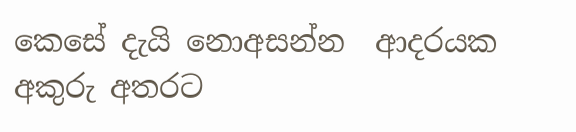කෙසේ දැයි නොඅසන්න  ආදරයක අකුරු අතරට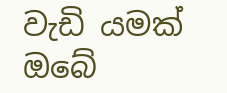වැඩි යමක් ඔබේ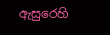ඇසුරෙහි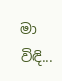මා විඳි...